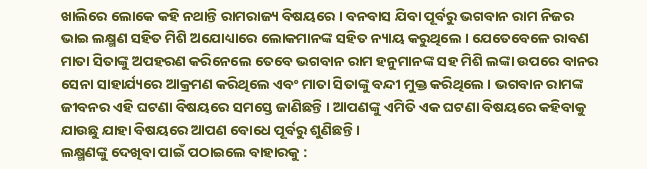ଖାଲିରେ ଲୋକେ କହି ନଥାନ୍ତି ରାମରାଜ୍ୟ ବିଷୟରେ । ବନବାସ ଯିବା ପୂର୍ବରୁ ଭଗବାନ ରାମ ନିଜର ଭାଇ ଲକ୍ଷ୍ମଣ ସହିତ ମିଶି ଅଯୋଧ୍ୟାରେ ଲୋକମାନଙ୍କ ସହିତ ନ୍ୟାୟ କରୁଥିଲେ । ଯେତେବେଳେ ରାବଣ ମାତା ସିତାଙ୍କୁ ଅପହରଣ କରିନେଲେ ତେବେ ଭଗବାନ ରାମ ହନୁମାନଙ୍କ ସହ ମିଶି ଲଙ୍କା ଉପରେ ବାନର ସେନା ସାହାର୍ଯ୍ୟରେ ଆକ୍ରମଣ କରିଥିଲେ ଏବଂ ମାତା ସିତାଙ୍କୁ ବନ୍ଦୀ ମୁକ୍ତ କରିଥିଲେ । ଭଗବାନ ରାମଙ୍କ ଜୀବନର ଏହି ଘଟଣା ବିଷୟରେ ସମସ୍ତେ ଜାଣିଛନ୍ତି । ଆପଣଙ୍କୁ ଏମିତି ଏକ ଘଟଣା ବିଷୟରେ କହିବାକୁ ଯାଉଛୁ ଯାହା ବିଷୟରେ ଆପଣ ବୋଧେ ପୂର୍ବରୁ ଶୁଣିଛନ୍ତି ।
ଲକ୍ଷ୍ମଣଙ୍କୁ ଦେଖିବା ପାଇଁ ପଠାଇଲେ ବାହାରକୁ :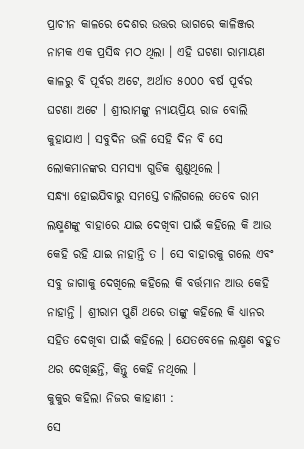ପ୍ରାଚୀନ କାଳରେ ଦେଶର ଉତ୍ତର ଭାଗରେ କାଳିଞ୍ଜର ନାମକ ଏକ ପ୍ରସିଦ୍ଧ ମଠ ଥିଲା । ଏହି ଘଟଣା ରାମାୟଣ କାଳରୁ ବି ପୂର୍ବର ଅଟେ, ଅର୍ଥାତ ୫୦୦୦ ବର୍ଷ ପୂର୍ବର ଘଟଣା ଅଟେ । ଶ୍ରୀରାମଙ୍କୁ ନ୍ୟାୟପ୍ରିୟ ରାଜ ବୋଲି କୁହାଯାଏ । ସବୁଦିନ ଭଳି ସେହି ଦିନ ବି ସେ ଲୋକମାନଙ୍କର ସମସ୍ୟା ଗୁଡିକ ଶୁଣୁଥିଲେ ।
ସନ୍ଧ୍ୟା ହୋଇଯିବାରୁ ସମସ୍ତେ ଚାଲିଗଲେ ତେବେ ରାମ ଲକ୍ଷ୍ମଣଙ୍କୁ ବାହାରେ ଯାଇ ଦେଖିବା ପାଇଁ କହିଲେ କି ଆଉ କେହି ରହି ଯାଇ ନାହାନ୍ତି ତ । ସେ ବାହାରକୁ ଗଲେ ଏବଂ ସବୁ ଜାଗାକୁ ଦେଖିଲେ କହିଲେ କି ବର୍ତ୍ତମାନ ଆଉ କେହି ନାହାନ୍ତି । ଶ୍ରୀରାମ ପୁଣି ଥରେ ତାଙ୍କୁ କହିଲେ କି ଧ୍ୟାନର ସହିତ ଦେଖିବା ପାଇଁ କହିଲେ । ଯେତବେଳେ ଲକ୍ଷ୍ମଣ ବହୁତ ଥର ଦେଖିଛନ୍ତି, କିନ୍ତୁ କେହି ନଥିଲେ ।
କୁକୁର କହିଲା ନିଜର କାହାଣୀ :
ସେ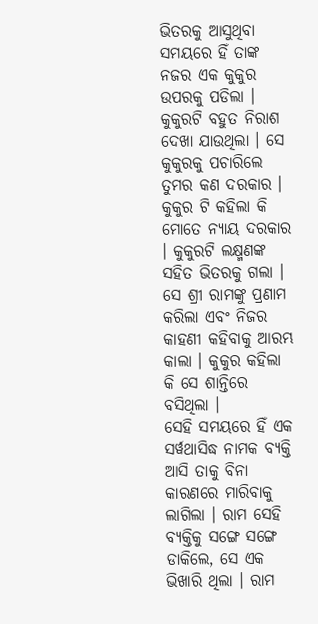ଭିତରକୁ ଆସୁଥିବା ସମୟରେ ହିଁ ତାଙ୍କ ନଜର ଏକ କୁକୁର ଉପରକୁ ପଡିଲା । କୁକୁରଟି ବହୁତ ନିରାଶ ଦେଖା ଯାଉଥିଲା । ସେ କୁକୁରକୁ ପଚାରିଲେ ତୁମର କଣ ଦରକାର । କୁକୁର ଟି କହିଲା କି ମୋତେ ନ୍ୟାୟ ଦରକାର । କୁକୁରଟି ଲକ୍ଷ୍ମଣଙ୍କ ସହିତ ଭିତରକୁ ଗଲା । ସେ ଶ୍ରୀ ରାମଙ୍କୁ ପ୍ରଣାମ କରିଲା ଏବଂ ନିଜର କାହଣୀ କହିବାକୁ ଆରମ୍ଭ କାଲା । କୁକୁର କହିଲା କି ସେ ଶାନ୍ତିରେ ବସିଥିଲା ।
ସେହି ସମୟରେ ହିଁ ଏକ ସର୍ୱଥାସିଦ୍ଧ ନାମକ ବ୍ୟକ୍ତି ଆସି ତାକୁ ବିନା କାରଣରେ ମାରିବାକୁ ଲାଗିଲା । ରାମ ସେହି ବ୍ୟକ୍ତିକୁ ସଙ୍ଗେ ସଙ୍ଗେ ଡାକିଲେ, ସେ ଏକ ଭିଖାରି ଥିଲା । ରାମ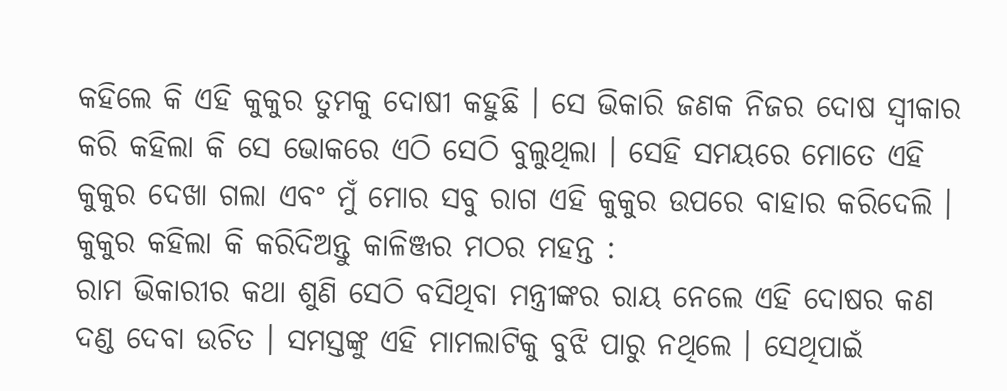କହିଲେ କି ଏହି କୁକୁର ତୁମକୁ ଦୋଷୀ କହୁଛି । ସେ ଭିକାରି ଜଣକ ନିଜର ଦୋଷ ସ୍ଵୀକାର କରି କହିଲା କି ସେ ଭୋକରେ ଏଠି ସେଠି ବୁଲୁଥିଲା । ସେହି ସମୟରେ ମୋତେ ଏହି କୁକୁର ଦେଖା ଗଲା ଏବଂ ମୁଁ ମୋର ସବୁ ରାଗ ଏହି କୁକୁର ଉପରେ ବାହାର କରିଦେଲି ।
କୁକୁର କହିଲା କି କରିଦିଅନ୍ତୁ କାଳିଞ୍ଜର ମଠର ମହନ୍ତ :
ରାମ ଭିକାରୀର କଥା ଶୁଣି ସେଠି ବସିଥିବା ମନ୍ତ୍ରୀଙ୍କର ରାୟ ନେଲେ ଏହି ଦୋଷର କଣ ଦଣ୍ଡ ଦେବା ଉଚିତ । ସମସ୍ତଙ୍କୁ ଏହି ମାମଲାଟିକୁ ବୁଝି ପାରୁ ନଥିଲେ । ସେଥିପାଇଁ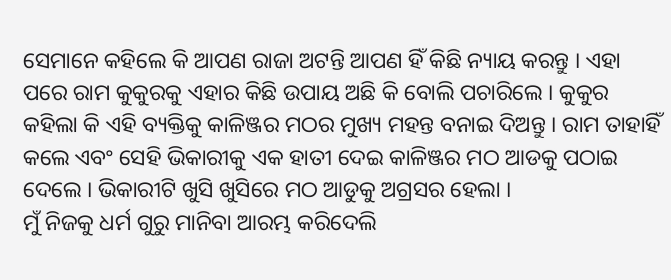ସେମାନେ କହିଲେ କି ଆପଣ ରାଜା ଅଟନ୍ତି ଆପଣ ହିଁ କିଛି ନ୍ୟାୟ କରନ୍ତୁ । ଏହା ପରେ ରାମ କୁକୁରକୁ ଏହାର କିଛି ଉପାୟ ଅଛି କି ବୋଲି ପଚାରିଲେ । କୁକୁର କହିଲା କି ଏହି ବ୍ୟକ୍ତିକୁ କାଳିଞ୍ଜର ମଠର ମୁଖ୍ୟ ମହନ୍ତ ବନାଇ ଦିଅନ୍ତୁ । ରାମ ତାହାହିଁ କଲେ ଏବଂ ସେହି ଭିକାରୀକୁ ଏକ ହାତୀ ଦେଇ କାଳିଞ୍ଜର ମଠ ଆଡକୁ ପଠାଇ ଦେଲେ । ଭିକାରୀଟି ଖୁସି ଖୁସିରେ ମଠ ଆଡୁକୁ ଅଗ୍ରସର ହେଲା ।
ମୁଁ ନିଜକୁ ଧର୍ମ ଗୁରୁ ମାନିବା ଆରମ୍ଭ କରିଦେଲି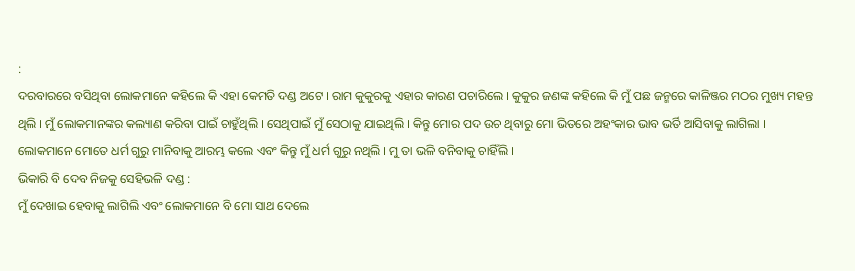:
ଦରବାରରେ ବସିଥିବା ଲୋକମାନେ କହିଲେ କି ଏହା କେମତି ଦଣ୍ଡ ଅଟେ । ରାମ କୁକୁରକୁ ଏହାର କାରଣ ପଚାରିଲେ । କୁକୁର ଜଣଙ୍କ କହିଲେ କି ମୁଁ ପଛ ଜନ୍ମରେ କାଳିଞ୍ଜର ମଠର ମୁଖ୍ୟ ମହନ୍ତ ଥିଲି । ମୁଁ ଲୋକମାନଙ୍କର କଲ୍ୟାଣ କରିବା ପାଇଁ ଚାହୁଁଥିଲି । ସେଥିପାଇଁ ମୁଁ ସେଠାକୁ ଯାଇଥିଲି । କିନ୍ତୁ ମୋର ପଦ ଉଚ ଥିବାରୁ ମୋ ଭିତରେ ଅହଂକାର ଭାବ ଭର୍ତି ଆସିବାକୁ ଲାଗିଲା । ଲୋକମାନେ ମୋତେ ଧର୍ମ ଗୁରୁ ମାନିବାକୁ ଆରମ୍ଭ କଲେ ଏବଂ କିନ୍ତୁ ମୁଁ ଧର୍ମ ଗୁରୁ ନଥିଲି । ମୁ ତା ଭଳି ବନିବାକୁ ଚାହିଁଲି ।
ଭିକାରି ବି ଦେବ ନିଜକୁ ସେହିଭଳି ଦଣ୍ଡ :
ମୁଁ ଦେଖାଇ ହେବାକୁ ଲାଗିଲି ଏବଂ ଲୋକମାନେ ବି ମୋ ସାଥ ଦେଲେ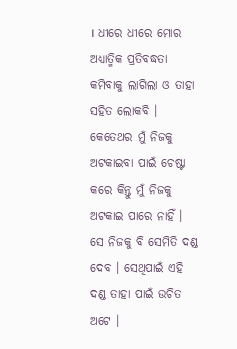। ଧୀରେ ଧୀରେ ମୋର ଅଧ୍ଯାତ୍ମିକ ପ୍ରତିବଦ୍ଧତା କମିବାକୁ ଲାଗିଲା ଓ ତାହା ସହିତ ଲୋକବି । କେତେଥର ମୁଁ ନିଜକୁ ଅଟକାଇବା ପାଇଁ ଚେଷ୍ଟା କରେ କିନ୍ତୁ ମୁଁ ନିଜକୁ ଅଟକାଇ ପାରେ ନାହିଁ । ସେ ନିଜକୁ ବି ସେମିତି ଦଣ୍ଡ ଦେବ । ସେଥିପାଇଁ ଏହି ଦଣ୍ଡ ତାହା ପାଇଁ ଉଚିତ ଅଟେ ।